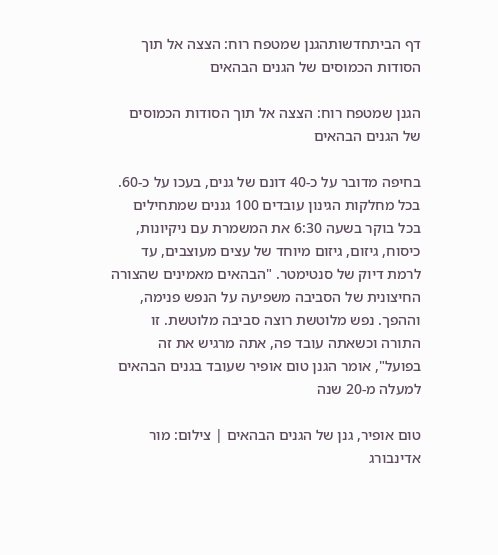דף הביתחדשותהגנן שמטפח רוח: הצצה אל תוך הסודות הכמוסים של הגנים הבהאים

הגנן שמטפח רוח: הצצה אל תוך הסודות הכמוסים של הגנים הבהאים

בחיפה מדובר על כ-40 דונם של גנים, בעכו על כ-60. בכל מחלקות הגינון עובדים 100 גננים שמתחילים בכל בוקר בשעה 6:30 את המשמרת עם ניקיונות, כיסוח, גיזום, גיזום מיוחד של עצים מעוצבים, עד לרמת דיוק של סנטימטר. "הבהאים מאמינים שהצורה החיצונית של הסביבה משפיעה על הנפש פנימה, וההפך. נפש מלוטשת רוצה סביבה מלוטשת. זו התורה וכשאתה עובד פה, אתה מרגיש את זה בפועל", אומר הגנן טום אופיר שעובד בגנים הבהאים למעלה מ-20 שנה

טום אופיר, גנן של הגנים הבהאים | צילום: מור אדינבורג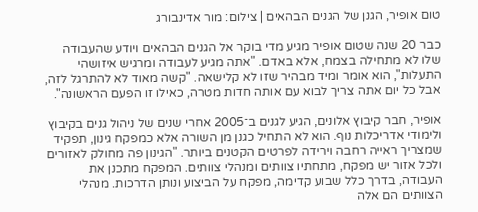טום אופיר, הגנן של הגנים הבהאים | צילום: מור אדינבורג

כבר 20 שנה שטום אופיר מגיע מדי בוקר אל הגנים הבהאים ויודע שהעבודה שלו לא מתחילה בצמח, אלא באדם. "אתה מגיע לעבודה ומרגיש איזושהי התעלות", הוא אומר ומיד מבהיר שזו לא קלישאה. "קשה מאוד לא להתרגל לזה, אבל כל יום אתה צריך לבוא עם אותה חדות מטרה, כאילו זו הפעם הראשונה".

אופיר, חבר קיבוץ אלונים, הגיע לגנים ב־2005 אחרי שנים של ניהול גנים בקיבוץ ולימודי אדריכלות נוף. הוא לא התחיל כגנן מן השורה אלא כמפקח גינון, תפקיד שמצריך ראייה רחבה וירידה לפרטים הקטנים ביותר. "הגינון פה מחולק לאזורים ולכל אזור יש מפקח, מתחתיו צוותים ומנהלי צוותים. המפקח מתכנן את העבודה, בדרך כלל שבוע קדימה, מפקח על הביצוע ונותן הדרכות. מנהלי הצוותים הם אלה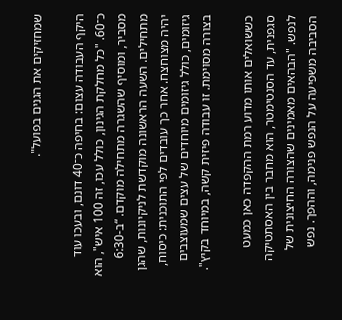שמחזיקים את הגנים בפועל".

היקף העבודה עצום: בחיפה כ־40 דונם, ובעכו עוד כ־60. "כל מחלקת הגינון, כולל עכו, זה 100 איש", הוא מסביר, ומוסיף שהשגרה מתחילה מוקדם. “ב-6:30 מתחילים. השעה הראשונה מוקדשת לניקיונות, שהגן יהיה מצוחצח. אחר כך עובדים לפי התוכנית: כיסוח, גיזומים, כולל גיזומים מיוחדים של עצים שמעוצבים בצורה מסוימת. זו עבודה פיזית קשה, במיוחד בקיץ".

כששואלים אותו מדוע רמת ההקפדה כאן כמעט סגפנית, עד הסנטימטר, הוא מחבר בין האסתטיקה לנפש. "הבהאים מאמינים שהצורה החיצונית של הסביבה משפיעה על הנפש פנימה, וההפך. נפש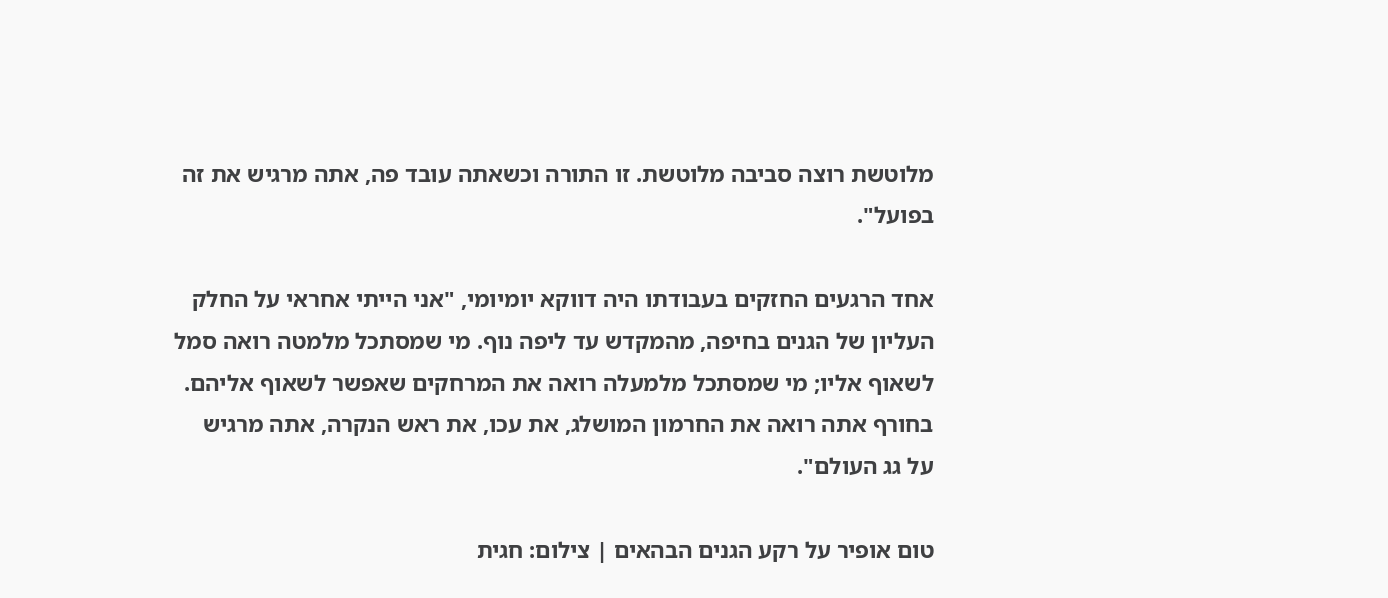מלוטשת רוצה סביבה מלוטשת. זו התורה וכשאתה עובד פה, אתה מרגיש את זה בפועל".

אחד הרגעים החזקים בעבודתו היה דווקא יומיומי, "אני הייתי אחראי על החלק העליון של הגנים בחיפה, מהמקדש עד ליפה נוף. מי שמסתכל מלמטה רואה סמל לשאוף אליו; מי שמסתכל מלמעלה רואה את המרחקים שאפשר לשאוף אליהם. בחורף אתה רואה את החרמון המושלג, את עכו, את ראש הנקרה, אתה מרגיש על גג העולם".

טום אופיר על רקע הגנים הבהאים | צילום: חגית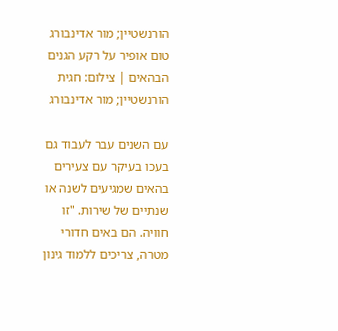הורנשטיין; מור אדינבורג
טום אופיר על רקע הגנים הבהאים | צילום: חגית הורנשטיין; מור אדינבורג

עם השנים עבר לעבוד גם בעכו בעיקר עם צעירים בהאים שמגיעים לשנה או שנתיים של שירות. "זו חוויה. הם באים חדורי מטרה, צריכים ללמוד גינון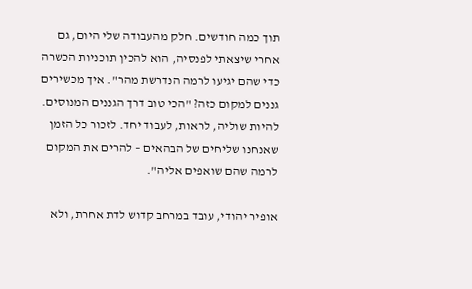תוך כמה חודשים. חלק מהעבודה שלי היום, גם אחרי שיצאתי לפנסיה, הוא להכין תוכניות הכשרה כדי שהם יגיעו לרמה הנדרשת מהר". איך מכשירים גננים למקום כזה? "הכי טוב דרך הגננים המנוסים. להיות שוליה, לראות, לעבוד יחד. לזכור כל הזמן שאנחנו שליחים של הבהאים – להרים את המקום לרמה שהם שואפים אליה".

אופיר יהודי, עובד במרחב קדוש לדת אחרת, ולא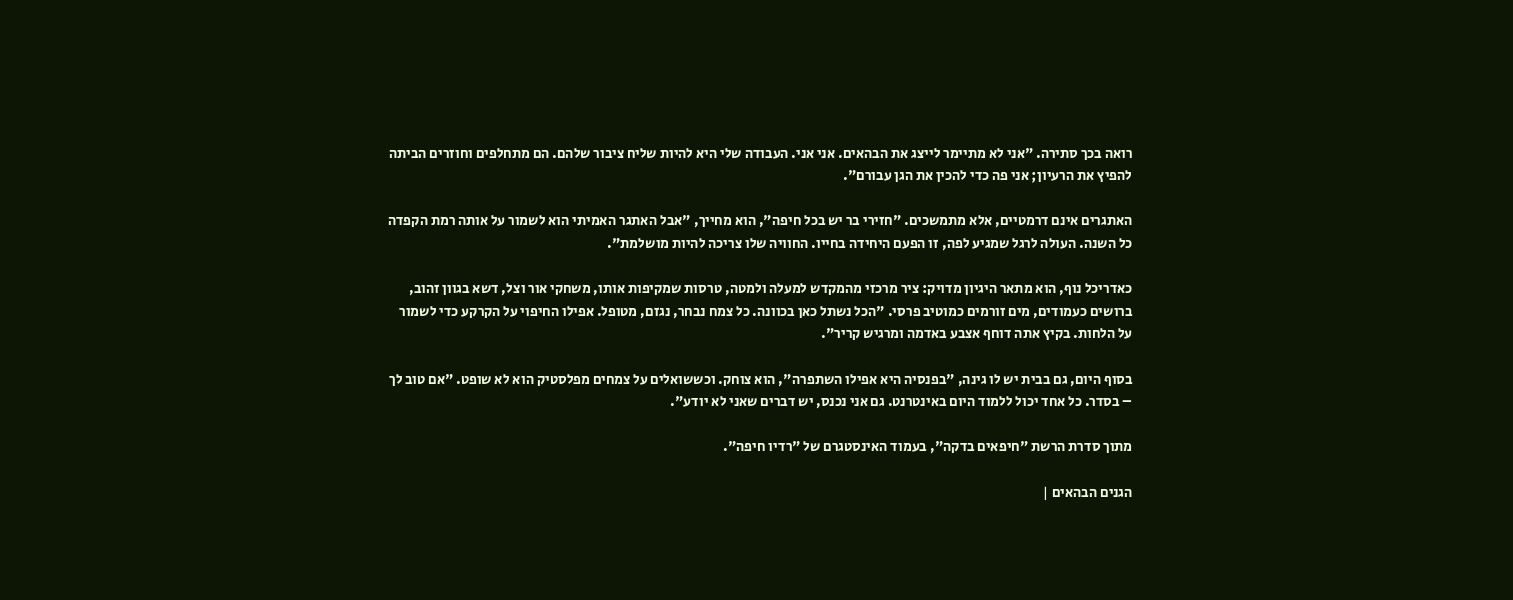רואה בכך סתירה. "אני לא מתיימר לייצג את הבהאים. אני אני. העבודה שלי היא להיות שליח ציבור שלהם. הם מתחלפים וחוזרים הביתה להפיץ את הרעיון; אני פה כדי להכין את הגן עבורם".

האתגרים אינם דרמטיים, אלא מתמשכים. "חזירי בר יש בכל חיפה", הוא מחייך, "אבל האתגר האמיתי הוא לשמור על אותה רמת הקפדה כל השנה. העולה לרגל שמגיע לפה, זו הפעם היחידה בחייו. החוויה שלו צריכה להיות מושלמת".

כאדריכל נוף, הוא מתאר היגיון מדויק: ציר מרכזי מהמקדש למעלה ולמטה, טרסות שמקיפות אותו, משחקי אור וצל, דשא בגוון זהוב, ברושים כעמודים, מים זורמים כמוטיב פרסי. "הכל נשתל כאן בכוונה. כל צמח נבחר, נגזם, מטופל. אפילו החיפוי על הקרקע כדי לשמור על הלחות. בקיץ אתה דוחף אצבע באדמה ומרגיש קריר".

בסוף היום, גם בבית יש לו גינה, "בפנסיה היא אפילו השתפרה", הוא צוחק. וכששואלים על צמחים מפלסטיק הוא לא שופט. "אם טוב לך – בסדר. כל אחד יכול ללמוד היום באינטרנט. גם אני נכנס, יש דברים שאני לא יודע".

מתוך סדרת הרשת "חיפאים בדקה", בעמוד האינסטגרם של "רדיו חיפה".

הגנים הבהאים |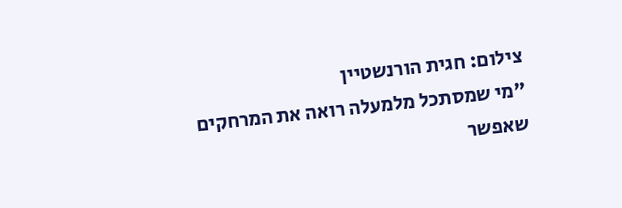צילום: חגית הורנשטיין
"מי שמסתכל מלמעלה רואה את המרחקים שאפשר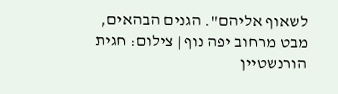לשאוף אליהם". הגנים הבהאים, מבט מרחוב יפה נוף | צילום: חגית הורנשטיין